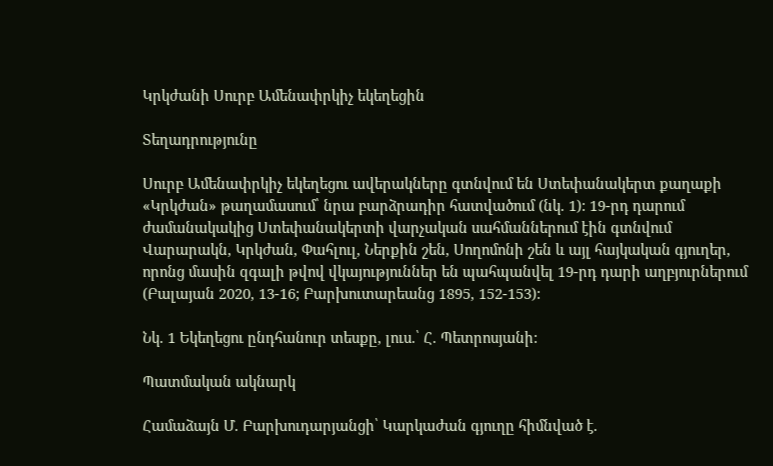Կրկժանի Սուրբ Ամենափրկիչ եկեղեցին

Տեղադրությունը

Սուրբ Ամենափրկիչ եկեղեցու ավերակները գտնվում են Ստեփանակերտ քաղաքի «Կրկժան» թաղամասում՝ նրա բարձրադիր հատվածում (նկ. 1): 19-րդ դարում ժամանակակից Ստեփանակերտի վարչական սահմաններում էին գտնվում Վարարակն, Կրկժան, Փահլուլ, Ներքին շեն, Սողոմոնի շեն և այլ հայկական գյուղեր, որոնց մասին զգալի թվով վկայություններ են պահպանվել 19-րդ դարի աղբյուրներում (Բալայան 2020, 13-16; Բարխուտարեանց 1895, 152-153):

Նկ. 1 Եկեղեցու ընդհանուր տեսքը, լուս.՝ Հ. Պետրոսյանի:

Պատմական ակնարկ

Համաձայն Մ. Բարխուդարյանցի՝ Կարկաժան գյուղը հիմնված է.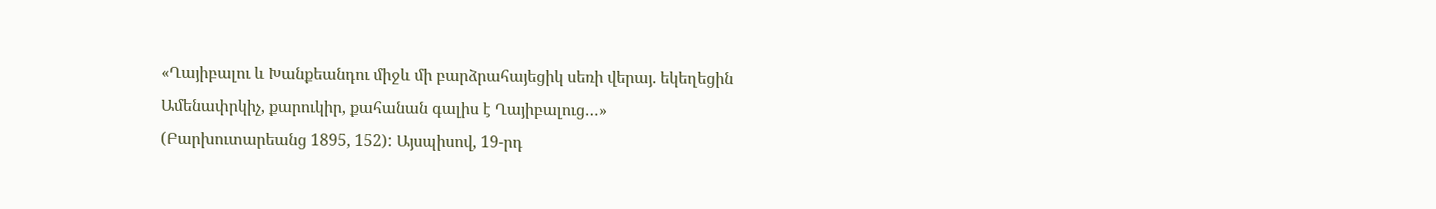«Ղայիբալու և Խանքեանդու միջև մի բարձրահայեցիկ սեռի վերայ. եկեղեցին Ամենափրկիչ, քարուկիր, քահանան գալիս է Ղայիբալուց…» (Բարխուտարեանց 1895, 152): Այսպիսով, 19-րդ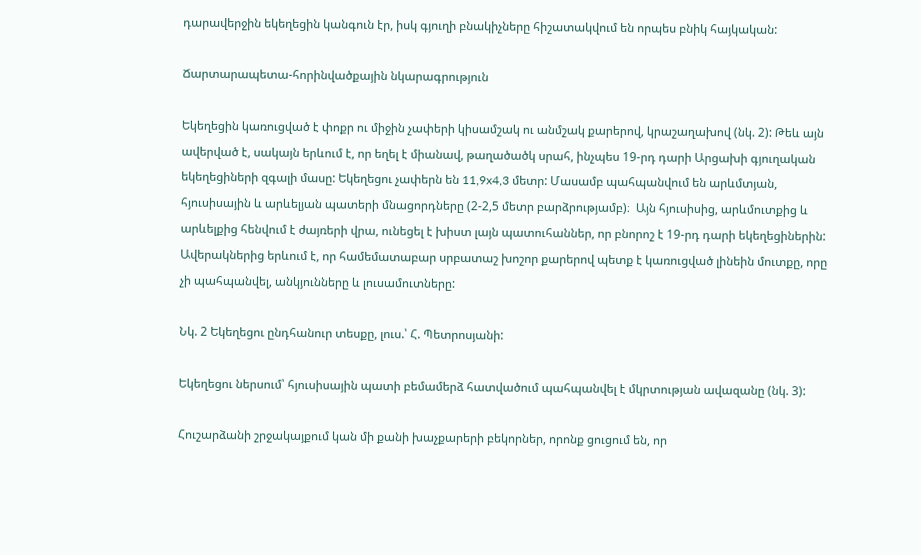դարավերջին եկեղեցին կանգուն էր, իսկ գյուղի բնակիչները հիշատակվում են որպես բնիկ հայկական:

Ճարտարապետա-հորինվածքային նկարագրություն

Եկեղեցին կառուցված է փոքր ու միջին չափերի կիսամշակ ու անմշակ քարերով, կրաշաղախով (նկ. 2): Թեև այն ավերված է, սակայն երևում է, որ եղել է միանավ, թաղածածկ սրահ, ինչպես 19-րդ դարի Արցախի գյուղական եկեղեցիների զգալի մասը: Եկեղեցու չափերն են 11,9x4,3 մետր: Մասամբ պահպանվում են արևմտյան, հյուսիսային և արևելյան պատերի մնացորդները (2-2,5 մետր բարձրությամբ)։  Այն հյուսիսից, արևմուտքից և արևելքից հենվում է ժայռերի վրա, ունեցել է խիստ լայն պատուհաններ, որ բնորոշ է 19-րդ դարի եկեղեցիներին: Ավերակներից երևում է, որ համեմատաբար սրբատաշ խոշոր քարերով պետք է կառուցված լինեին մուտքը, որը չի պահպանվել, անկյունները և լուսամուտները:

Նկ. 2 Եկեղեցու ընդհանուր տեսքը, լուս.՝ Հ. Պետրոսյանի:

Եկեղեցու ներսում՝ հյուսիսային պատի բեմամերձ հատվածում պահպանվել է մկրտության ավազանը (նկ. 3):

Հուշարձանի շրջակայքում կան մի քանի խաչքարերի բեկորներ, որոնք ցուցում են, որ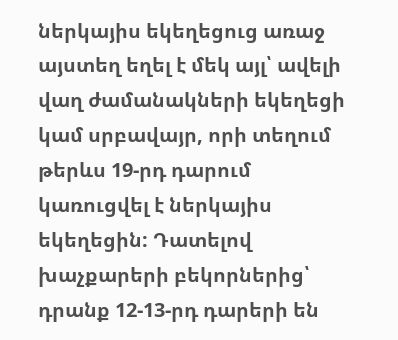ներկայիս եկեղեցուց առաջ այստեղ եղել է մեկ այլ՝ ավելի վաղ ժամանակների եկեղեցի կամ սրբավայր, որի տեղում թերևս 19-րդ դարում կառուցվել է ներկայիս եկեղեցին: Դատելով խաչքարերի բեկորներից՝ դրանք 12-13-րդ դարերի են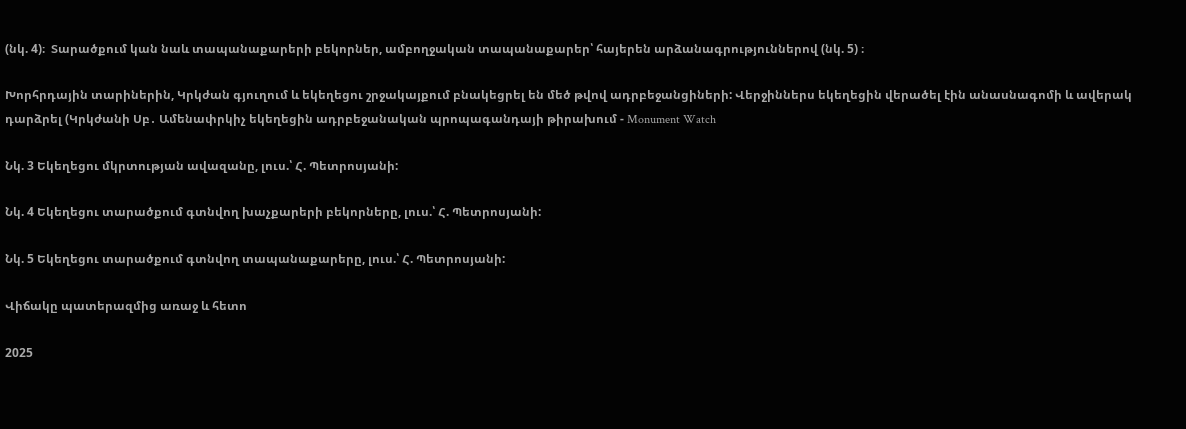(նկ. 4)։  Տարածքում կան նաև տապանաքարերի բեկորներ, ամբողջական տապանաքարեր՝ հայերեն արձանագրություններով (նկ. 5) ։

Խորհրդային տարիներին, Կրկժան գյուղում և եկեղեցու շրջակայքում բնակեցրել են մեծ թվով ադրբեջանցիների: Վերջիններս եկեղեցին վերածել էին անասնագոմի և ավերակ դարձրել (Կրկժանի Սբ․ Ամենափրկիչ եկեղեցին ադրբեջանական պրոպագանդայի թիրախում - Monument Watch

Նկ. 3 Եկեղեցու մկրտության ավազանը, լուս.՝ Հ. Պետրոսյանի:

Նկ. 4 Եկեղեցու տարածքում գտնվող խաչքարերի բեկորները, լուս.՝ Հ. Պետրոսյանի:

Նկ. 5 Եկեղեցու տարածքում գտնվող տապանաքարերը, լուս.՝ Հ. Պետրոսյանի:

Վիճակը պատերազմից առաջ և հետո

2025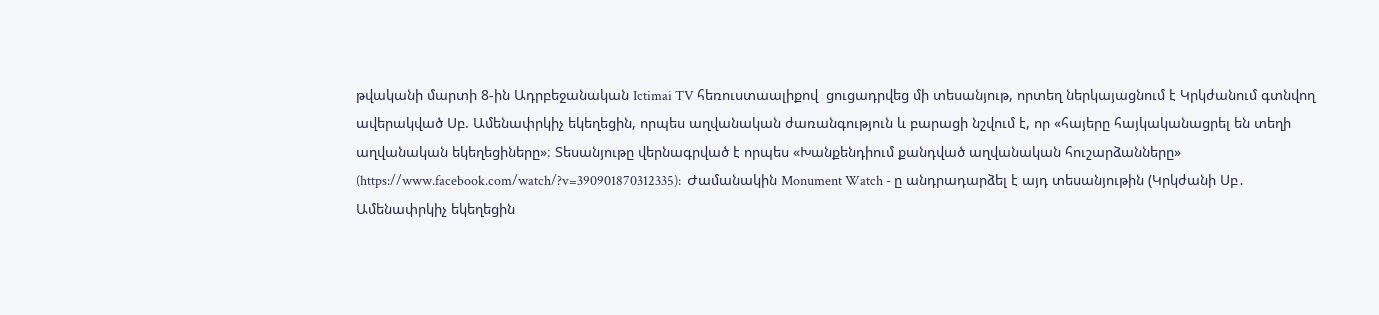թվականի մարտի 8-ին Ադրբեջանական Ictimai TV հեռուստաալիքով  ցուցադրվեց մի տեսանյութ, որտեղ ներկայացնում է Կրկժանում գտնվող ավերակված Սբ. Ամենափրկիչ եկեղեցին, որպես աղվանական ժառանգություն և բարացի նշվում է, որ «հայերը հայկականացրել են տեղի աղվանական եկեղեցիները»։ Տեսանյութը վերնագրված է որպես «Խանքենդիում քանդված աղվանական հուշարձանները» (https://www.facebook.com/watch/?v=390901870312335):  Ժամանակին Monument Watch - ը անդրադարձել է այդ տեսանյութին (Կրկժանի Սբ․ Ամենափրկիչ եկեղեցին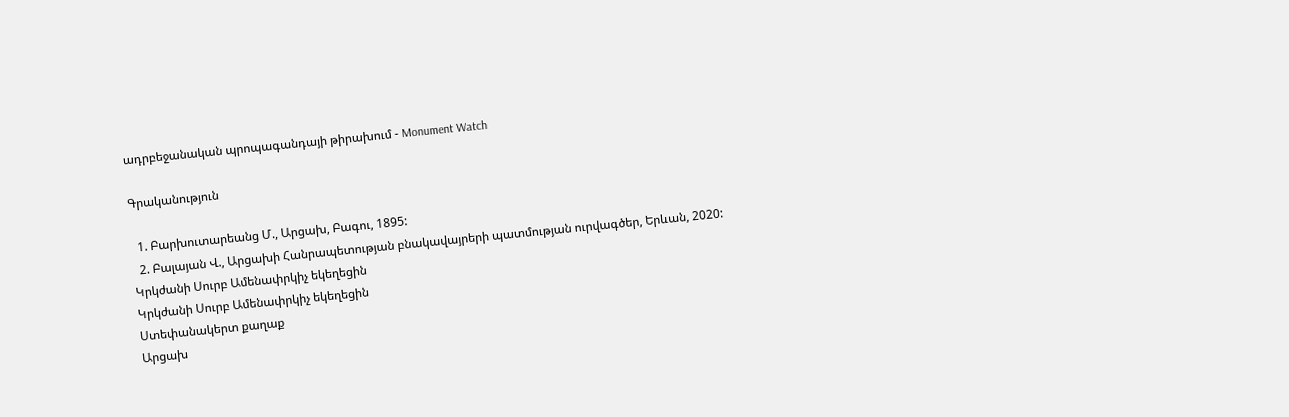ադրբեջանական պրոպագանդայի թիրախում - Monument Watch

Գրականություն

  1. Բարխուտարեանց Մ., Արցախ, Բագու, 1895:
  2. Բալայան Վ., Արցախի Հանրապետության բնակավայրերի պատմության ուրվագծեր, Երևան, 2020:
Կրկժանի Սուրբ Ամենափրկիչ եկեղեցին
Կրկժանի Սուրբ Ամենափրկիչ եկեղեցին
Ստեփանակերտ քաղաք
Արցախ